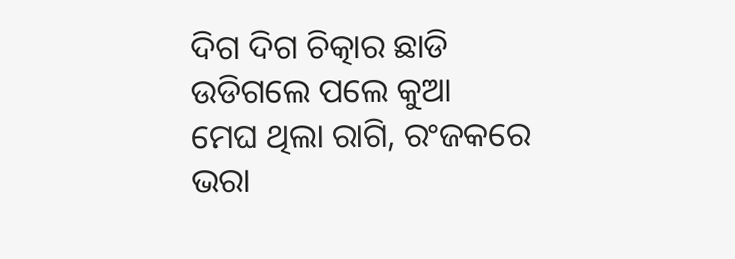ଦିଗ ଦିଗ ଚିତ୍କାର ଛାଡି ଉଡିଗଲେ ପଲେ କୁଆ
ମେଘ ଥିଲା ରାଗି, ରଂଜକରେ ଭରା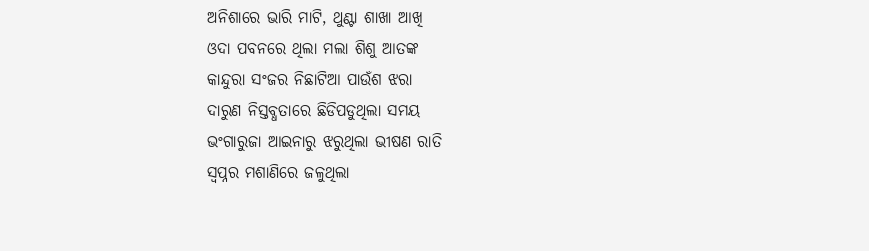ଅନିଶାରେ ଭାରି ମାଟି, ଥୁଣ୍ଟା ଶାଖା ଆଖି
ଓଦା ପବନରେ ଥିଲା ମଲା ଶିଶୁ ଆତଙ୍କ
କାନ୍ଦୁରା ସଂଜର ନିଛାଟିଆ ପାଉଁଶ ଝରା
ଦାରୁଣ ନିସ୍ତବ୍ଧତାରେ ଛିଡିପଡୁଥିଲା ସମୟ
ଭଂଗାରୁଜା ଆଇନାରୁ ଝରୁଥିଲା ଭୀଷଣ ରାତି
ସ୍ଵପ୍ନର ମଶାଣିରେ ଜଳୁଥିଲା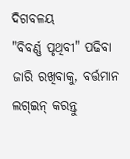ଦିଗବଳୟ
"ବିବର୍ଣ୍ଣ ପୃଥିବୀ" ପଢିବା ଜାରି ରଖିବାକୁ, ବର୍ତ୍ତମାନ ଲଗ୍ଇନ୍ କରନ୍ତୁ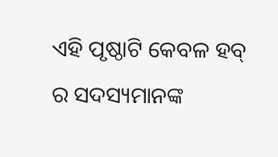ଏହି ପୃଷ୍ଠାଟି କେବଳ ହବ୍ ର ସଦସ୍ୟମାନଙ୍କ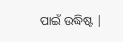ପାଇଁ ଉଦ୍ଧିଷ୍ଟ |